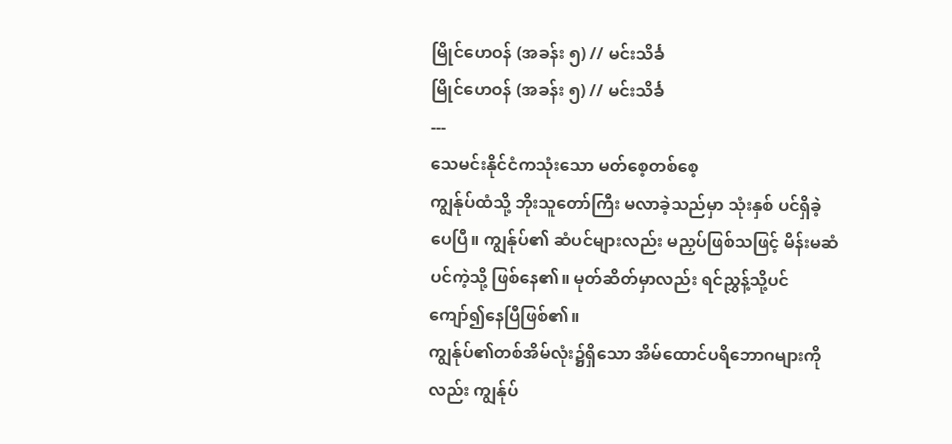မြိုင်ဟေဝန် (အခန်း ၅) // မင်းသိင်္ခ
မြိုင်ဟေဝန် (အခန်း ၅) // မင်းသိင်္ခ
---
သေမင်းနိုင်ငံကသုံးသော မတ်စေ့တစ်စေ့
ကျွန်ုပ်ထံသို့ ဘိုးသူတော်ကြီး မလာခဲ့သည်မှာ သုံးနှစ် ပင်ရှိခဲ့ပေပြီ။ ကျွန်ုပ်၏ ဆံပင်များလည်း မညှပ်ဖြစ်သဖြင့် မိန်းမဆံပင်ကဲ့သို့ ဖြစ်နေ၏။ မုတ်ဆိတ်မှာလည်း ရင်ညွှန့်သို့ပင်ကျော်၍နေပြီဖြစ်၏။
ကျွန်ုပ်၏တစ်အိမ်လုံး၌ရှိသော အိမ်ထောင်ပရိဘောဂများကိုလည်း ကျွန်ုပ်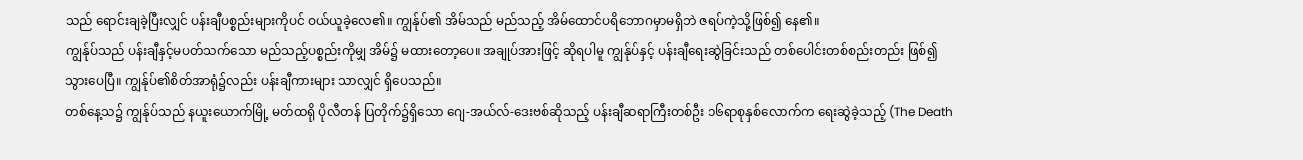သည် ရောင်းချခဲ့ပြီးလျှင် ပန်းချီပစ္စည်းများကိုပင် ဝယ်ယူခဲ့လေ၏။ ကျွန်ုပ်၏ အိမ်သည် မည်သည့် အိမ်ထောင်ပရိဘောဂမှာမရှိဘဲ ဇရပ်ကဲ့သို့ဖြစ်၍ နေ၏။
ကျွန်ုပ်သည် ပန်းချီနှင့်မပတ်သက်သော မည်သည့်ပစ္စည်းကိုမျှ အိမ်၌ မထားတော့ပေ။ အချုပ်အားဖြင့် ဆိုရပါမူ ကျွန်ုပ်နှင့် ပန်းချီရေးဆွဲခြင်းသည် တစ်ပေါင်းတစ်စည်းတည်း ဖြစ်၍သွားပေပြီ။ ကျွန်ုပ်၏စိတ်အာရုံ၌လည်း ပန်းချီကားများ သာလျှင် ရှိပေသည်။
တစ်နေ့သ၌ ကျွန်ုပ်သည် နယူးယောက်မြို့ မတ်ထရို ပိုလီတန် ပြတိုက်၌ရှိသော ဂျေ-အယ်လ်-ဒေးဗစ်ဆိုသည့် ပန်းချီဆရာကြီးတစ်ဦး ၁၆ရာစုနှစ်လောက်က ရေးဆွဲခဲ့သည့် (The Death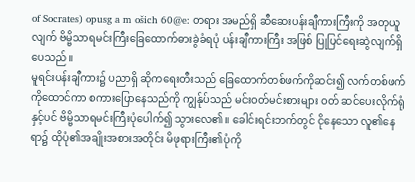of Socrates) opusg a m ošich 60@e: တရား အမည်ရှိ ဆီဆေးပန်းချီကားကြီးကို အတုယူလျက် ဗိမ္ဗိသာရမင်းကြီးခြေထောက်ဓားခွဲခံရပုံ ပန်းချီကားကြီး အဖြစ် ပြုပြင်ရေးဆွဲလျက်ရှိပေသည်။
မူရင်းပန်းချီကား၌ ပညာရှိ ဆိုကရေးတီးသည် ခြေထောက်တစ်ဖက်ကိုဆင်း၍ လက်တစ်ဖက်ကိုထောင်ကာ စကားပြောနေသည်ကို ကျွန်ုပ်သည် မင်းဝတ်မင်းစားများ ဝတ် ဆင်ပေးလိုက်ရုံနှင့်ပင် ဗိမ္ဗိသာရမင်းကြီးပုံပေါက်၍ သွားလေ၏။ ခေါင်းရင်းဘက်တွင် ငိုနေသော လူ၏နေရာ၌ ထိုပုံ၏အချိုးအစားအတိုင်း မိဖုရားကြီး၏ပုံကို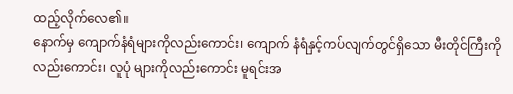ထည့်လိုက်လေ၏။
နောက်မှ ကျောက်နံရံများကိုလည်းကောင်း၊ ကျောက် နံရံနှင့်ကပ်လျက်တွင်ရှိသော မီးတိုင်ကြီးကိုလည်းကောင်း၊ လူပုံ များကိုလည်းကောင်း မူရင်းအ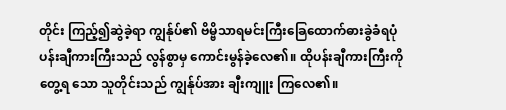တိုင်း ကြည့်၍ဆွဲခဲ့ရာ ကျွန်ုပ်၏ ဗိမ္ဗိသာရမင်းကြီးခြေထောက်ဓားခွဲခံရပုံ ပန်းချီကားကြီးသည် လွန်စွာမှ ကောင်းမွန်ခဲ့လေ၏။ ထိုပန်းချီကားကြီးကို တွေ့ရ သော သူတိုင်းသည် ကျွန်ုပ်အား ချီးကျူး ကြလေ၏။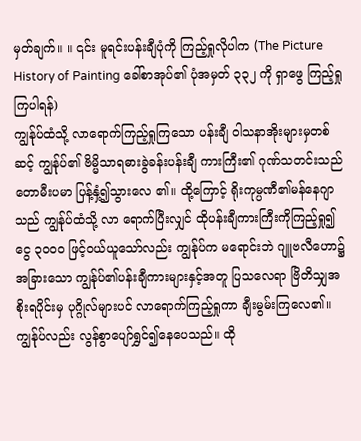မှတ်ချက်။ ။ ၎င်း မူရင်းပန်းချီပုံကို ကြည့်ရှုလိုပါက (The Picture History of Painting ခေါ်စာအုပ်၏ ပုံအမှတ် ၃၃၂ ကို ရှာဖွေ ကြည့်ရှု ကြပါရန်)
ကျွန်ုပ်ထံသို့ လာရောက်ကြည့်ရှုကြသော ပန်းချီ ဝါသနာအိုးများမှတစ်ဆင့် ကျွန်ုပ်၏ ဗိမ္မိသာရဓားခွဲခန်းပန်းချီ ကားကြီး၏ ဂုဏ်သတင်းသည် တောမီးပမာ ပြန့်နှံ့၍သွားလေ ၏။ ထို့ကြောင့် ရိုးကုမ္ပဏီ၏မန်နေဂျာသည် ကျွန်ုပ်ထံသို့ လာ ရောက်ပြီးလျှင် ထိုပန်းချီကားကြီးကိုကြည့်ရှု၍ ငွေ ၃၀၀၀ ဖြင့်ဝယ်ယူသော်လည်း ကျွန်ုပ်က မရောင်းဘဲ ဂျူဗလီဟော၌ အခြားသော ကျွန်ုပ်၏ပန်းချီကားများနှင့်အတူ ပြသလေရာ ဗြိတိသျှအစိုးရပိုင်းမှ ပုဂ္ဂိုလ်များပင် လာရောက်ကြည့်ရှုကာ ချီးမွမ်းကြလေ၏။
ကျွန်ုပ်လည်း လွန်စွာပျော်ရွှင်၍နေပေသည်။ ထို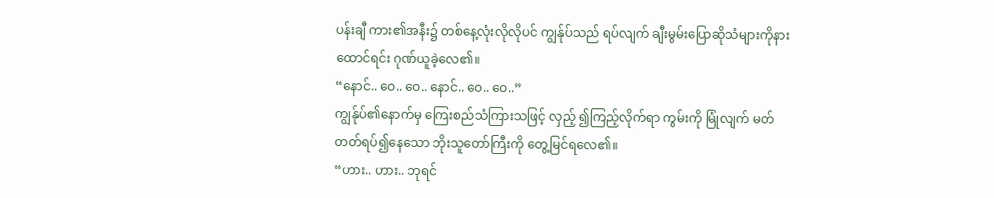ပန်းချီ ကား၏အနီး၌ တစ်နေ့လုံးလိုလိုပင် ကျွန်ုပ်သည် ရပ်လျက် ချီးမွမ်းပြောဆိုသံများကိုနားထောင်ရင်း ဂုဏ်ယူခဲ့လေ၏။
“နောင်.. ဝေ.. ဝေ.. နောင်.. ဝေ.. ဝေ..”
ကျွန်ုပ်၏နောက်မှ ကြေးစည်သံကြားသဖြင့် လှည့် ၍ကြည့်လိုက်ရာ ကွမ်းကို မြုံလျက် မတ်တတ်ရပ်၍နေသော ဘိုးသူတော်ကြီးကို တွေ့မြင်ရလေ၏။
“ဟား.. ဟား.. ဘုရင်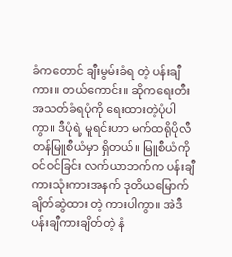ခံကတောင် ချီးမွမ်းခံရ တဲ့ ပန်းချီကား။ တယ်ကောင်း။ ဆိုကရေးတီး အသတ်ခံရပုံကို ရေးထားတဲ့ပုံပါကွာ။ ဒီပုံရဲ့ မူရင်းဟာ မက်ထရိုပိုလီတန်မြူစီယံမှာ ရှိတယ်။ မြူစီယံကိုဝင်ဝင်ခြင်း လက်ယာဘက်က ပန်းချီကားသုံးကားအနက် ဒုတိယမြောက်ချိတ်ဆွဲထား တဲ့ ကားပါကွာ။ အဲဒီပန်းချီကားချိတ်တဲ့ နံ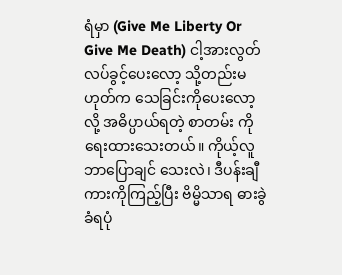ရံမှာ (Give Me Liberty Or Give Me Death) ငါ့အားလွတ်လပ်ခွင့်ပေးလော့ သို့တည်းမဟုတ်က သေခြင်းကိုပေးလော့ လို့ အဓိပ္ပာယ်ရတဲ့ စာတမ်း ကို ရေးထားသေးတယ်။ ကိုယ့်လူ ဘာပြောချင် သေးလဲ၊ ဒီပန်းချီကားကိုကြည့်ပြီး ဗိမ္မိသာရ ဓားခွဲခံရပုံ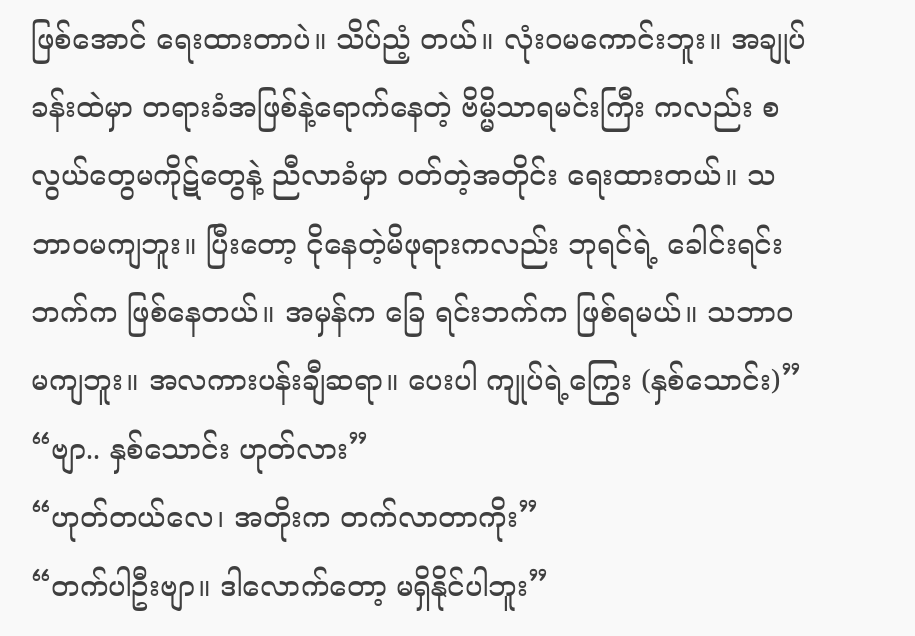ဖြစ်အောင် ရေးထားတာပဲ။ သိပ်ညံ့ တယ်။ လုံးဝမကောင်းဘူး။ အချုပ်ခန်းထဲမှာ တရားခံအဖြစ်နဲ့ရောက်နေတဲ့ ဗိမ္မိသာရမင်းကြီး ကလည်း စလွယ်တွေမကိုဋ်တွေနဲ့ ညီလာခံမှာ ဝတ်တဲ့အတိုင်း ရေးထားတယ်။ သဘာဝမကျဘူး။ ပြီးတော့ ငိုနေတဲ့မိဖုရားကလည်း ဘုရင်ရဲ့ ခေါင်းရင်းဘက်က ဖြစ်နေတယ်။ အမှန်က ခြေ ရင်းဘက်က ဖြစ်ရမယ်။ သဘာဝမကျဘူး။ အလကားပန်းချီဆရာ။ ပေးပါ ကျုပ်ရဲ့ကြွေး (နှစ်သောင်း)”
“ဗျာ.. နှစ်သောင်း ဟုတ်လား”
“ဟုတ်တယ်လေ၊ အတိုးက တက်လာတာကိုး”
“တက်ပါဦးဗျာ။ ဒါလောက်တော့ မရှိနိုင်ပါဘူး”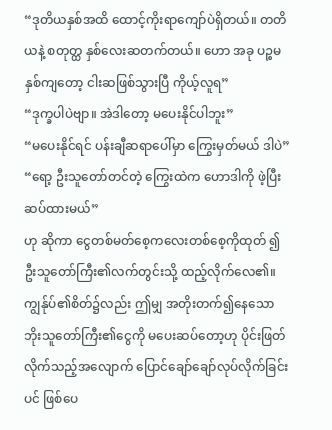“ဒုတိယနှစ်အထိ ထောင့်ကိုးရာကျော်ပဲရှိတယ်။ တတိယနဲ့ စတုတ္ထ နှစ်လေးဆတက်တယ်။ ဟော အခု ပဉ္စမနှစ်ကျတော့ ငါးဆဖြစ်သွားပြီ ကိုယ့်လူရ”
“ဒုက္ခပါပဲဗျာ။ အဲဒါတော့ မပေးနိုင်ပါဘူး”
“မပေးနိုင်ရင် ပန်းချီဆရာပေါ်မှာ ကြွေးမှတ်မယ် ဒါပဲ”
“ရော့ ဦးသူတော်တင်တဲ့ ကြွေးထဲက ဟောဒါကို ဖဲ့ပြီးဆပ်ထားမယ်”
ဟု ဆိုကာ ငွေတစ်မတ်စေ့ကလေးတစ်စေ့ကိုထုတ် ၍ ဦးသူတော်ကြီး၏လက်တွင်းသို့ ထည့်လိုက်လေ၏။
ကျွန်ုပ်၏စိတ်၌လည်း ဤမျှ အတိုးတက်၍နေသော ဘိုးသူတော်ကြီး၏ငွေကို မပေးဆပ်တော့ဟု ပိုင်းဖြတ်လိုက်သည့်အလျောက် ပြောင်ချော်ချော်လုပ်လိုက်ခြင်းပင် ဖြစ်ပေ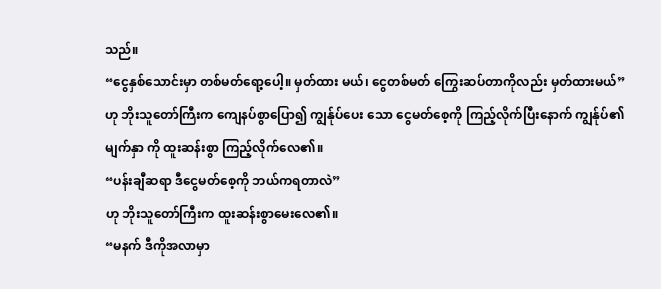သည်။
“ငွေနှစ်သောင်းမှာ တစ်မတ်ရော့ပေါ့။ မှတ်ထား မယ်၊ ငွေတစ်မတ် ကြွေးဆပ်တာကိုလည်း မှတ်ထားမယ်”
ဟု ဘိုးသူတော်ကြီးက ကျေနပ်စွာပြော၍ ကျွန်ုပ်ပေး သော ငွေမတ်စေ့ကို ကြည့်လိုက်ပြီးနောက် ကျွန်ုပ်၏မျက်နှာ ကို ထူးဆန်းစွာ ကြည့်လိုက်လေ၏။
“ပန်းချီဆရာ ဒီငွေမတ်စေ့ကို ဘယ်ကရတာလဲ”
ဟု ဘိုးသူတော်ကြီးက ထူးဆန်းစွာမေးလေ၏။
“မနက် ဒီကိုအလာမှာ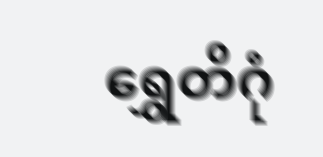ရွှေတိဂုံ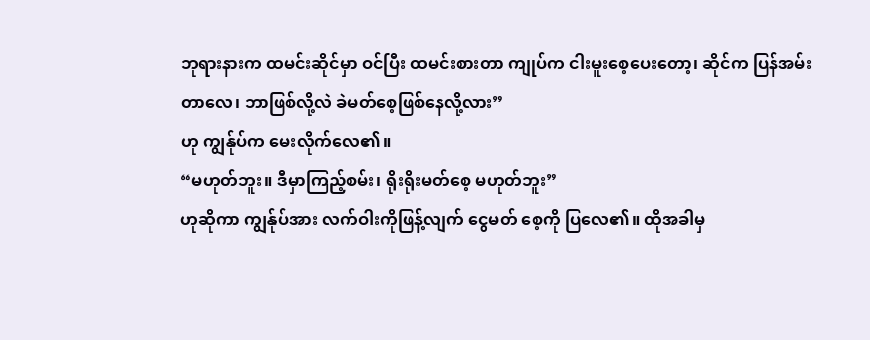ဘုရားနားက ထမင်းဆိုင်မှာ ဝင်ပြီး ထမင်းစားတာ ကျုပ်က ငါးမူးစေ့ပေးတော့၊ ဆိုင်က ပြန်အမ်းတာလေ၊ ဘာဖြစ်လို့လဲ ခဲမတ်စေ့ဖြစ်နေလို့လား”
ဟု ကျွန်ုပ်က မေးလိုက်လေ၏။
“မဟုတ်ဘူး။ ဒီမှာကြည့်စမ်း၊ ရိုးရိုးမတ်စေ့ မဟုတ်ဘူး”
ဟုဆိုကာ ကျွန်ုပ်အား လက်ဝါးကိုဖြန့်လျက် ငွေမတ် စေ့ကို ပြလေ၏။ ထိုအခါမှ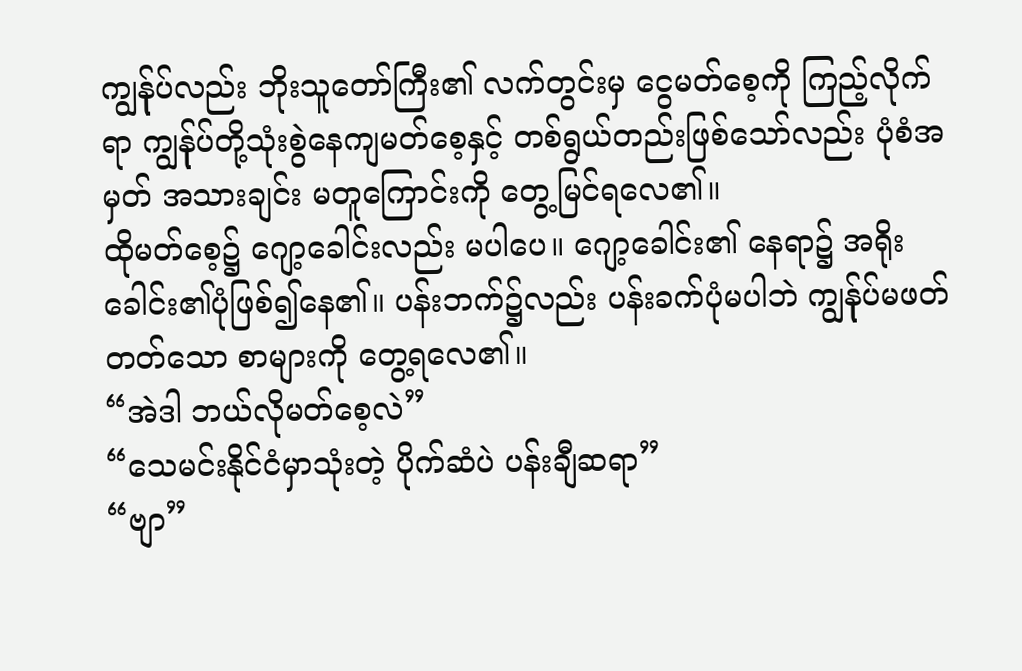ကျွန်ုပ်လည်း ဘိုးသူတော်ကြီး၏ လက်တွင်းမှ ငွေမတ်စေ့ကို ကြည့်လိုက်ရာ ကျွန်ုပ်တို့သုံးစွဲနေကျမတ်စေ့နှင့် တစ်ရွယ်တည်းဖြစ်သော်လည်း ပုံစံအမှတ် အသားချင်း မတူကြောင်းကို တွေ့မြင်ရလေ၏။
ထိုမတ်စေ့၌ ဂျော့ခေါင်းလည်း မပါပေ။ ဂျော့ခေါင်း၏ နေရာ၌ အရိုးခေါင်း၏ပုံဖြစ်၍နေ၏။ ပန်းဘက်၌လည်း ပန်းခက်ပုံမပါဘဲ ကျွန်ုပ်မဖတ်တတ်သော စာများကို တွေ့ရလေ၏။
“အဲဒါ ဘယ်လိုမတ်စေ့လဲ”
“သေမင်းနိုင်ငံမှာသုံးတဲ့ ပိုက်ဆံပဲ ပန်းချီဆရာ”
“ဗျာ”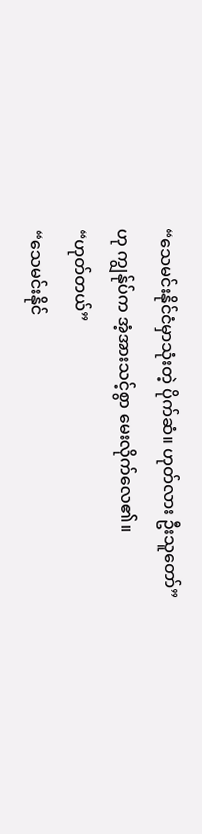“သေမင်းနိုင်ငံမှာသုံးတဲ့ ပိုက်ဆံ။ ဟုတ်လား ဦးသူတော်”
ဟု ကျွန်ုပ်က အံ့အားသင့်စွာ မေးလိုက်လေ၏။
“ဟုတ်တယ်”
“သေမင်းနိုင်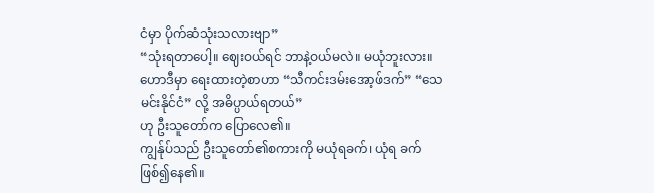ငံမှာ ပိုက်ဆံသုံးသလားဗျာ”
“သုံးရတာပေါ့။ ဈေးဝယ်ရင် ဘာနဲ့ဝယ်မလဲ။ မယုံဘူးလား။ ဟောဒီမှာ ရေးထားတဲ့စာဟာ “သီကင်းဒမ်းအော့ဖ်ဒက်” “သေမင်းနိုင်ငံ” လို့ အဓိပ္ပာယ်ရတယ်”
ဟု ဦးသူတော်က ပြောလေ၏။
ကျွန်ုပ်သည် ဦးသူတော်၏စကားကို မယုံရခက်၊ ယုံရ ခက်ဖြစ်၍နေ၏။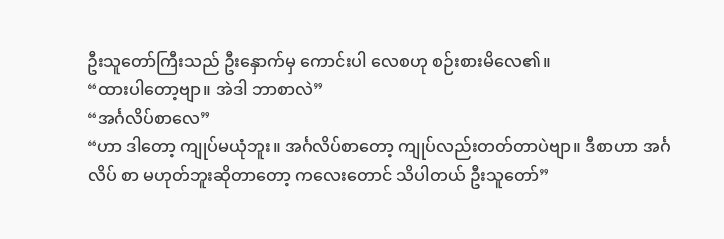ဦးသူတော်ကြီးသည် ဦးနှောက်မှ ကောင်းပါ လေစဟု စဉ်းစားမိလေ၏။
“ထားပါတော့ဗျာ။ အဲဒါ ဘာစာလဲ”
“အင်္ဂလိပ်စာလေ”
“ဟာ ဒါတော့ ကျုပ်မယုံဘူး။ အင်္ဂလိပ်စာတော့ ကျုပ်လည်းတတ်တာပဲဗျာ။ ဒီစာဟာ အင်္ဂလိပ် စာ မဟုတ်ဘူးဆိုတာတော့ ကလေးတောင် သိပါတယ် ဦးသူတော်”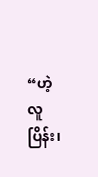“ဟဲ့ လူပြိန်း၊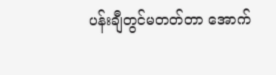ပန်းချီတွင်မတတ်တာ အောက်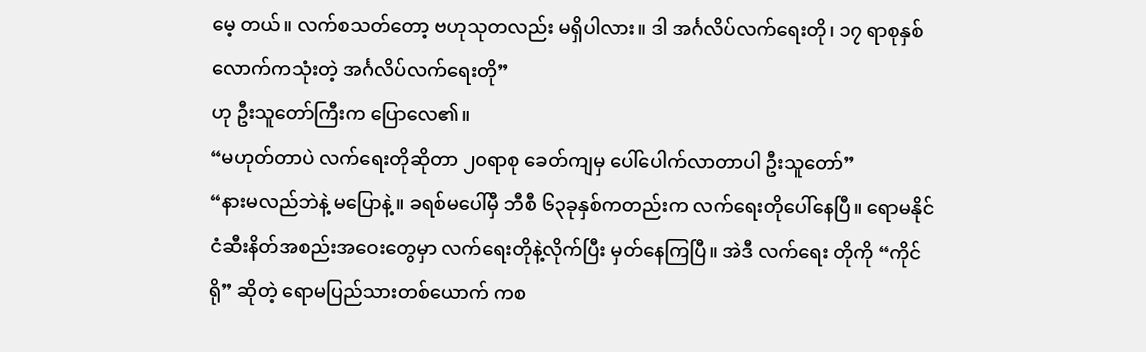မေ့ တယ်။ လက်စသတ်တော့ ဗဟုသုတလည်း မရှိပါလား။ ဒါ အင်္ဂလိပ်လက်ရေးတို၊ ၁၇ ရာစုနှစ် လောက်ကသုံးတဲ့ အင်္ဂလိပ်လက်ရေးတို”
ဟု ဦးသူတော်ကြီးက ပြောလေ၏။
“မဟုတ်တာပဲ လက်ရေးတိုဆိုတာ ၂၀ရာစု ခေတ်ကျမှ ပေါ်ပေါက်လာတာပါ ဦးသူတော်”
“နားမလည်ဘဲနဲ့ မပြောနဲ့။ ခရစ်မပေါ်မှီ ဘီစီ ၆၃ခုနှစ်ကတည်းက လက်ရေးတိုပေါ်နေပြီ။ ရောမနိုင်ငံဆီးနိတ်အစည်းအဝေးတွေမှာ လက်ရေးတိုနဲ့လိုက်ပြီး မှတ်နေကြပြီ။ အဲဒီ လက်ရေး တိုကို “ကိုင်ရို” ဆိုတဲ့ ရောမပြည်သားတစ်ယောက် ကစ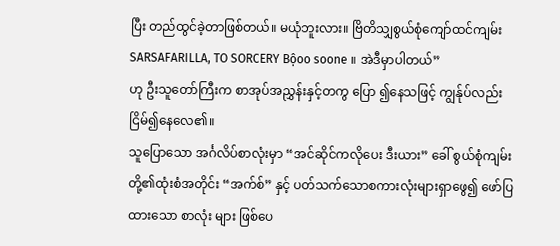ပြီး တည်ထွင်ခဲ့တာဖြစ်တယ်။ မယုံဘူးလား။ ဗြိတိသျှစွယ်စုံကျော်ထင်ကျမ်း SARSAFARILLA, TO SORCERY Bộoo soone ။ အဲဒီမှာပါတယ်”
ဟု ဦးသူတော်ကြီးက စာအုပ်အညွှန်းနှင့်တကွ ပြော ၍နေသဖြင့် ကျွန်ုပ်လည်း ငြိမ်၍နေလေ၏။
သူပြောသော အင်္ဂလိပ်စာလုံးမှာ “အင်ဆိုင်ကလိုပေး ဒီးယား” ခေါ် စွယ်စုံကျမ်းတို့၏ထုံးစံအတိုင်း “အက်စ်” နှင့် ပတ်သက်သောစကားလုံးများရှာဖွေ၍ ဖော်ပြထားသော စာလုံး များ ဖြစ်ပေ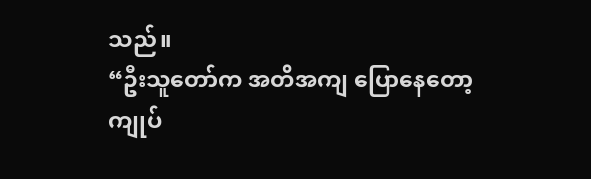သည်။
“ဦးသူတော်က အတိအကျ ပြောနေတော့ ကျုပ်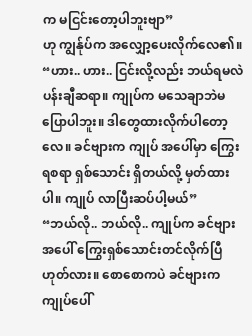က မငြင်းတော့ပါဘူးဗျာ”
ဟု ကျွန်ုပ်က အလျှော့ပေးလိုက်လေ၏။
“ဟား.. ဟား.. ငြင်းလို့လည်း ဘယ်ရမလဲ ပန်းချီဆရာ။ ကျုပ်က မသေချာဘဲမပြောပါဘူး။ ဒါတွေထားလိုက်ပါတော့လေ။ ခင်ဗျားက ကျုပ် အပေါ်မှာ ကြွေးရစရာ ရှစ်သောင်း ရှိတယ်လို့ မှတ်ထားပါ။ ကျုပ် လာပြီးဆပ်ပါ့မယ်”
“ဘယ်လို.. ဘယ်လို.. ကျုပ်က ခင်ဗျား အပေါ် ကြွေးရှစ်သောင်းတင်လိုက်ပြီ ဟုတ်လား။ စောစောကပဲ ခင်ဗျားက ကျုပ်ပေါ်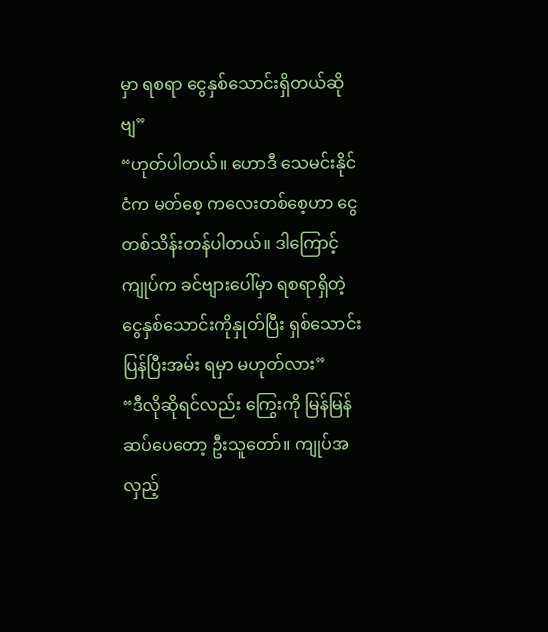မှာ ရစရာ ငွေနှစ်သောင်းရှိတယ်ဆိုဗျ”
“ဟုတ်ပါတယ်။ ဟောဒီ သေမင်းနိုင်ငံက မတ်စေ့ ကလေးတစ်စေ့ဟာ ငွေတစ်သိန်းတန်ပါတယ်။ ဒါကြောင့် ကျုပ်က ခင်ဗျားပေါ်မှာ ရစရာရှိတဲ့ ငွေနှစ်သောင်းကိုနှုတ်ပြီး ရှစ်သောင်း ပြန်ပြီးအမ်း ရမှာ မဟုတ်လား”
“ဒီလိုဆိုရင်လည်း ကြွေးကို မြန်မြန်ဆပ်ပေတော့ ဦးသူတော်။ ကျုပ်အလှည့်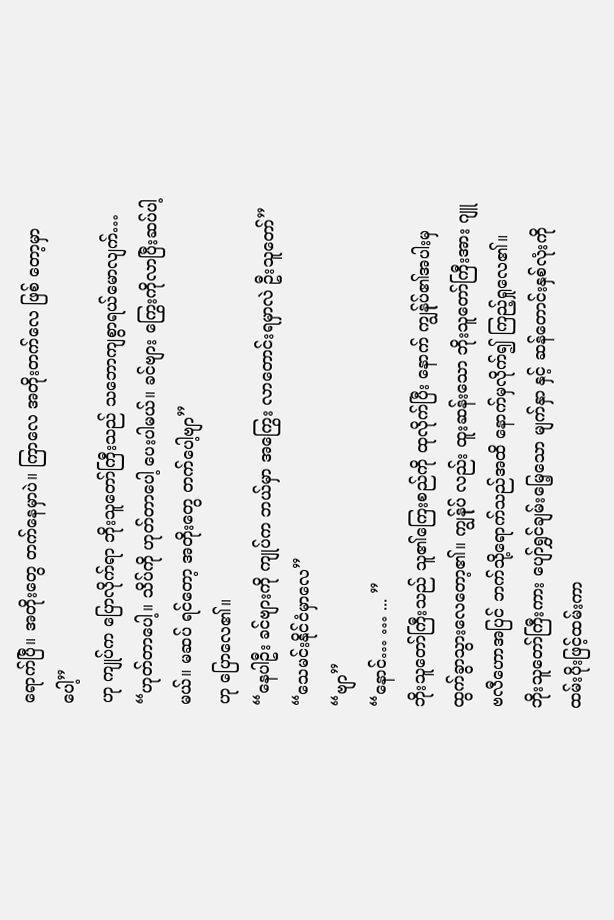ရောက်ပြီ။ အတိုးတွေ တက်နေမှာပဲ။ ကြာလေ အတိုးတက်လေ ဖြစ် တော့မှာပေါ့”
ဟု ကျုပ်က ပြောလိုက်ရာ ဘိုးသူတော်ကြီးသည် သဘောကျစွာရယ်မောလျက်…
“ဟုတ်တာပေါ့။ သိပ်ကို ဟုတ်တာပေါ့ ပေးပါမယ်။ ခင်ဗျား ကြွေးကိုလာပြီးဆပ်ပါ့မယ်။ မဆပ် ရင်တော့ အတိုးတွေ တက်ပေါ့ဗျာ”
ဟု ပြောလေ၏။
“နေပါဦး ခင်ဗျားကို ကျုပ်က ဘယ်မှာ အကြွေး လာတောင်းရမှာလဲ ဦးသူတော်”
“သေမင်းနိုင်ငံမှာလေ”
“ဗျာ”
“နောင်… … ... ”
ဘိုးသူတော်ကြီးသည် သူ၏ကြေးစည်ကို ထုလိုက်ပြီး နောက် ကျွန်ုပ်၏အပါးမှ ထွက်ခွာသွားလေတော့၏။ ကျွန်ုပ် လည်း ထူးဆန်းသော ဘိုးသူတော်ကြီးအား ဂျူဗလီဟောအပြင် ဘက်သို့ရောက်သည်အထိ နောက်မှလိုက်၍ ကြည့်ရှုလေ၏။
ဘိုးသူတော်ကြီးကား ပျော်ရွှင်ချမ်းမြေ့သော မျက်နှာ နှင့် ဆန်တောင်းနှစ်လုံးကို ထမ်းပိုးဖြင့်ထမ်းကာ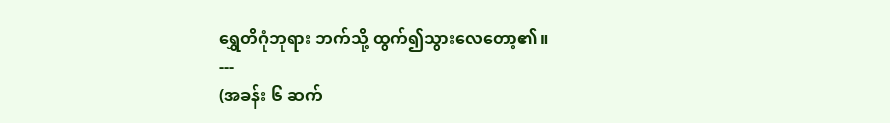ရွှေတိဂုံဘုရား ဘက်သို့ ထွက်၍သွားလေတော့၏။
---
(အခန်း ၆ ဆက်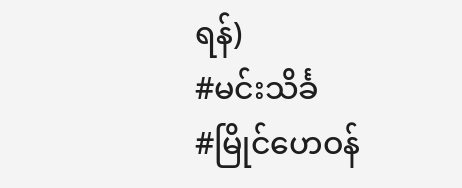ရန်)
#မင်းသိင်္ခ
#မြိုင်ဟေဝန်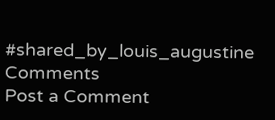#shared_by_louis_augustine
Comments
Post a Comment